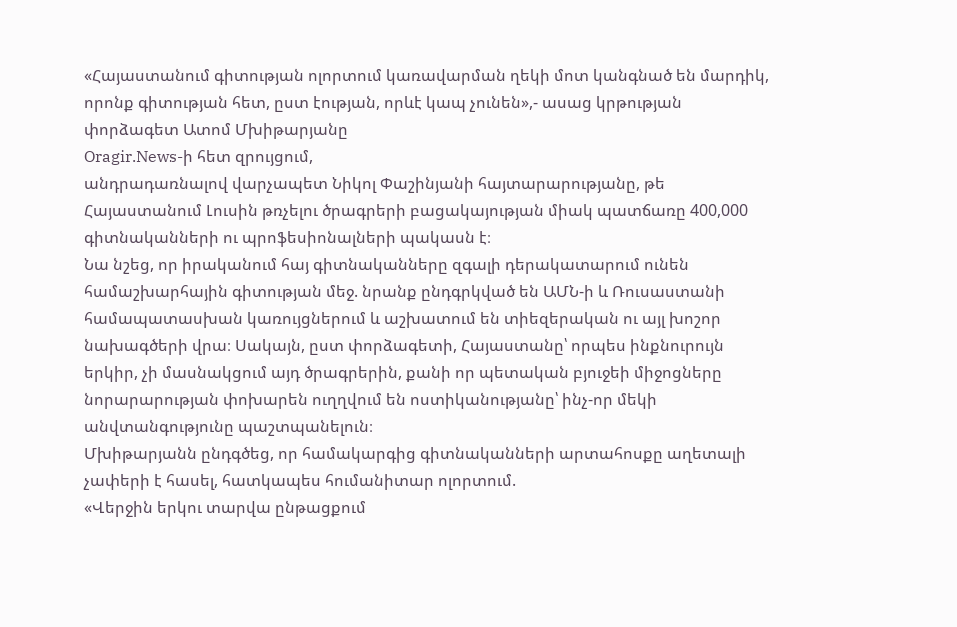«Հայաստանում գիտության ոլորտում կառավարման ղեկի մոտ կանգնած են մարդիկ, որոնք գիտության հետ, ըստ էության, որևէ կապ չունեն»,- ասաց կրթության փորձագետ Ատոմ Մխիթարյանը
Oragir.News-ի հետ զրույցում,
անդրադառնալով վարչապետ Նիկոլ Փաշինյանի հայտարարությանը, թե Հայաստանում Լուսին թռչելու ծրագրերի բացակայության միակ պատճառը 400,000 գիտնականների ու պրոֆեսիոնալների պակասն է։
Նա նշեց, որ իրականում հայ գիտնականները զգալի դերակատարում ունեն համաշխարհային գիտության մեջ. նրանք ընդգրկված են ԱՄՆ-ի և Ռուսաստանի համապատասխան կառույցներում և աշխատում են տիեզերական ու այլ խոշոր նախագծերի վրա։ Սակայն, ըստ փորձագետի, Հայաստանը՝ որպես ինքնուրույն երկիր, չի մասնակցում այդ ծրագրերին, քանի որ պետական բյուջեի միջոցները նորարարության փոխարեն ուղղվում են ոստիկանությանը՝ ինչ-որ մեկի անվտանգությունը պաշտպանելուն։
Մխիթարյանն ընդգծեց, որ համակարգից գիտնականների արտահոսքը աղետալի չափերի է հասել, հատկապես հումանիտար ոլորտում.
«Վերջին երկու տարվա ընթացքում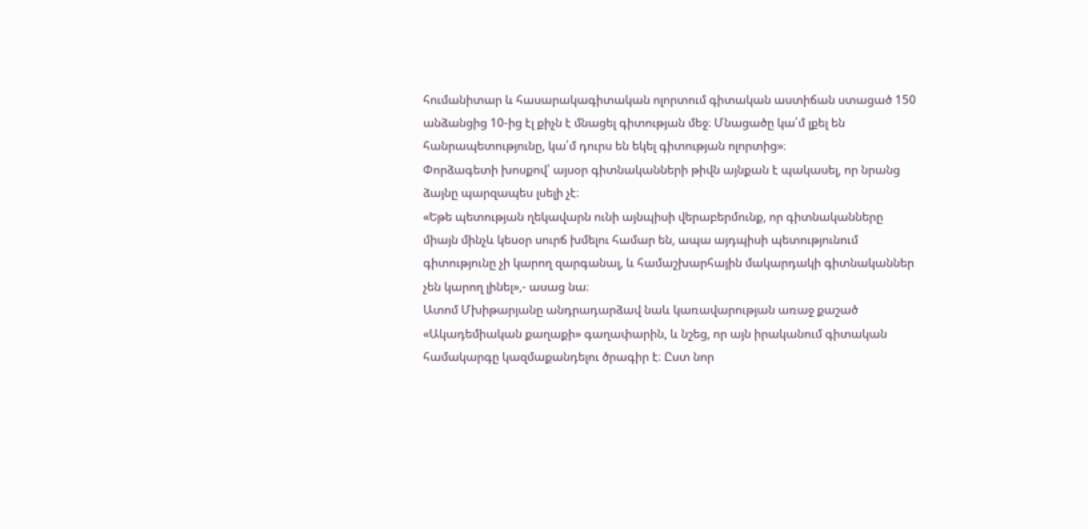հումանիտար և հասարակագիտական ոլորտում գիտական աստիճան ստացած 150 անձանցից 10-ից էլ քիչն է մնացել գիտության մեջ։ Մնացածը կա՛մ լքել են հանրապետությունը, կա՛մ դուրս են եկել գիտության ոլորտից»։
Փորձագետի խոսքով՝ այսօր գիտնականների թիվն այնքան է պակասել, որ նրանց ձայնը պարզապես լսելի չէ։
«Եթե պետության ղեկավարն ունի այնպիսի վերաբերմունք, որ գիտնականները միայն մինչև կեսօր սուրճ խմելու համար են, ապա այդպիսի պետությունում գիտությունը չի կարող զարգանալ, և համաշխարհային մակարդակի գիտնականներ չեն կարող լինել»,- ասաց նա։
Ատոմ Մխիթարյանը անդրադարձավ նաև կառավարության առաջ քաշած «Ակադեմիական քաղաքի» գաղափարին, և նշեց, որ այն իրականում գիտական համակարգը կազմաքանդելու ծրագիր է։ Ըստ նոր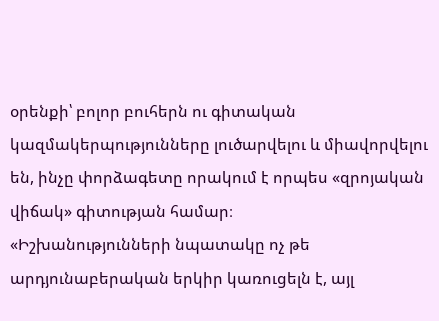օրենքի՝ բոլոր բուհերն ու գիտական կազմակերպությունները լուծարվելու և միավորվելու են, ինչը փորձագետը որակում է որպես «զրոյական վիճակ» գիտության համար։
«Իշխանությունների նպատակը ոչ թե արդյունաբերական երկիր կառուցելն է, այլ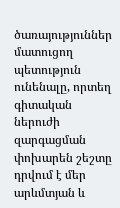ծառայություններ մատուցող պետություն ունենալը, որտեղ գիտական ներուժի զարգացման փոխարեն շեշտը դրվում է մեր արևմտյան և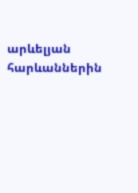արևելյան հարևաններին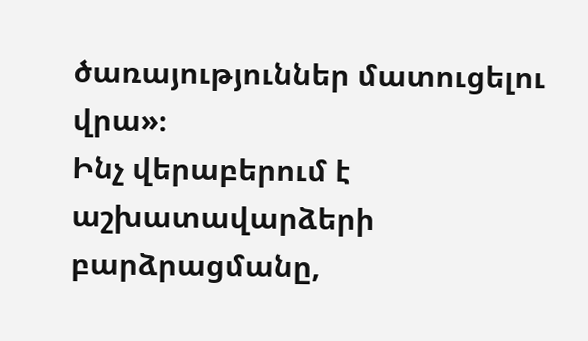ծառայություններ մատուցելու վրա»։
Ինչ վերաբերում է աշխատավարձերի բարձրացմանը,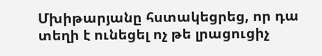Մխիթարյանը հստակեցրեց, որ դա տեղի է ունեցել ոչ թե լրացուցիչ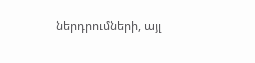ներդրումների, այլ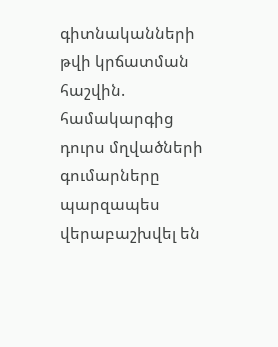գիտնականների թվի կրճատման հաշվին. համակարգից դուրս մղվածների գումարները պարզապես վերաբաշխվել են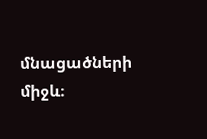մնացածների միջև։